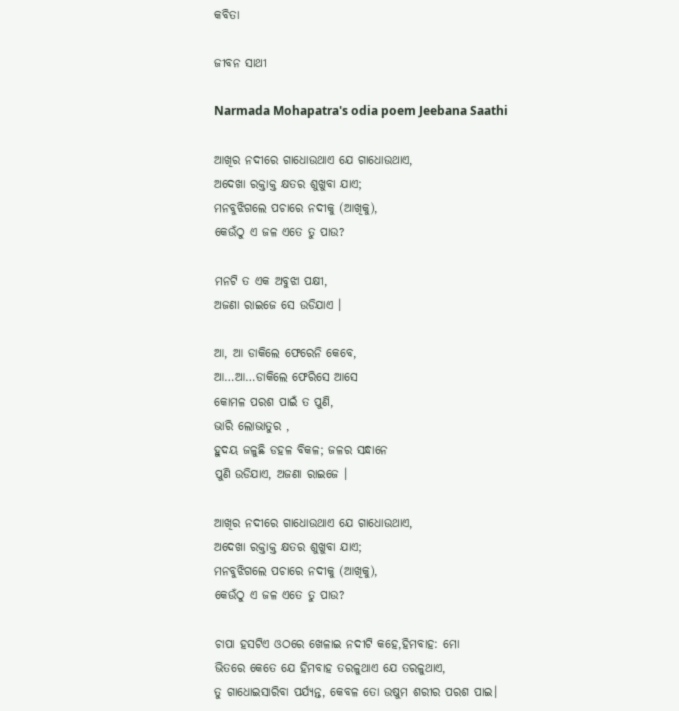କବିତା

ଜୀବନ ସାଥୀ

Narmada Mohapatra's odia poem Jeebana Saathi

ଆଖିର ନଦୀରେ ଗାଧୋଉଥାଏ ଯେ ଗାଧୋଉଥାଏ,
ଅଦେଖା ରକ୍ତାକ୍ତ କ୍ଷତର ଶୁଖୁବା ଯାଏ;
ମନବୁଝିଗଲେ ପଚାରେ ନଦୀକୁ (ଆଖିକୁ),
କେଉଁଠୁ ଏ ଜଳ ଏତେ ତୁ ପାଉ?

ମନଟି ତ ଏକ ଅବୁଝା ପକ୍ଷୀ,
ଅଜଣା ରାଇଜେ ସେ ଉଡିଯାଏ ।

ଆ, ଆ ଡାକିଲେ ଫେରେନି କେବେ,
ଆ…ଆ…ଡାକିଲେ ଫେରିସେ ଆସେ
କୋମଳ ପରଶ ପାଇଁ ତ ପୁଣି,
ଭାରି ଲୋଭାତୁର ,
ହୁଦୟ ଜଳୁଛି ଡହଳ ବିକଳ; ଜଳର ସନ୍ଧାନେ
ପୁଣି ଉଡିଯାଏ, ଅଜଣା ରାଇଜେ ।

ଆଖିର ନଦୀରେ ଗାଧୋଉଥାଏ ଯେ ଗାଧୋଉଥାଏ,
ଅଦେଖା ରକ୍ତାକ୍ତ କ୍ଷତର ଶୁଖୁବା ଯାଏ;
ମନବୁଝିଗଲେ ପଚାରେ ନଦୀକୁ (ଆଖିକୁ),
କେଉଁଠୁ ଏ ଜଳ ଏତେ ତୁ ପାଉ?

ଚାପା ହସଟିଏ ଓଠରେ ଖେଳାଇ ନଦୀଟି କହେ,ହିମବାହ: ମୋ
ଭିତରେ କେତେ ଯେ ହିମବାହ ତରଳୁଥାଏ ଯେ ତରଳୁଥାଏ,
ତୁ ଗାଧୋଇସାରିବା ପର୍ଯ୍ୟନ୍ତ, କେବଳ ତୋ ଉଷୁମ ଶରୀର ପରଶ ପାଇ।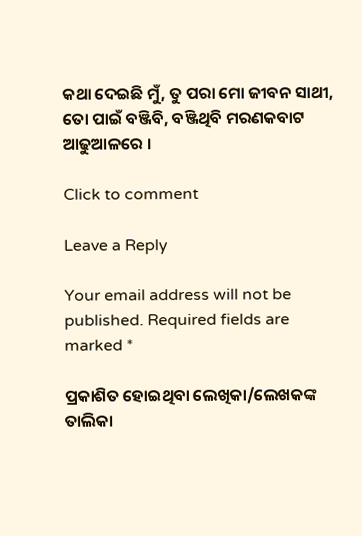କଥା ଦେଇଛି ମୁଁ, ତୁ ପରା ମୋ ଜୀବନ ସାଥୀ,
ତୋ ପାଇଁ ବଞ୍ଜିବି, ବଞ୍ଜିଥିବି ମରଣକବାଟ ଆଢୁଆଳରେ ।

Click to comment

Leave a Reply

Your email address will not be published. Required fields are marked *

ପ୍ରକାଶିତ ହୋଇଥିବା ଲେଖିକା/ଲେଖକଙ୍କ ତାଲିକା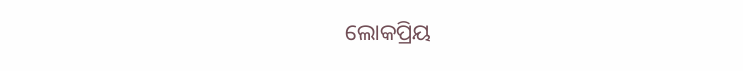ଲୋକପ୍ରିୟ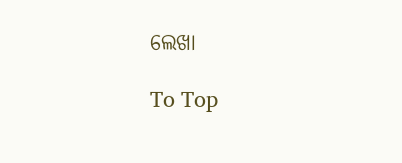ଲେଖା

To Top